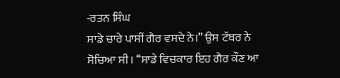-ਰਤਨ ਸਿੰਘ
ਸਾਡੇ ਚਾਰੇ ਪਾਸੀਂ ਗੈਰ ਵਸਦੇ ਨੇ।” ਉਸ ਟੱਬਰ ਨੇ ਸੋਚਿਆ ਸੀ। ‘‘ਸਾਡੇ ਵਿਚਕਾਰ ਇਹ ਗੈਰ ਕੌਣ ਆ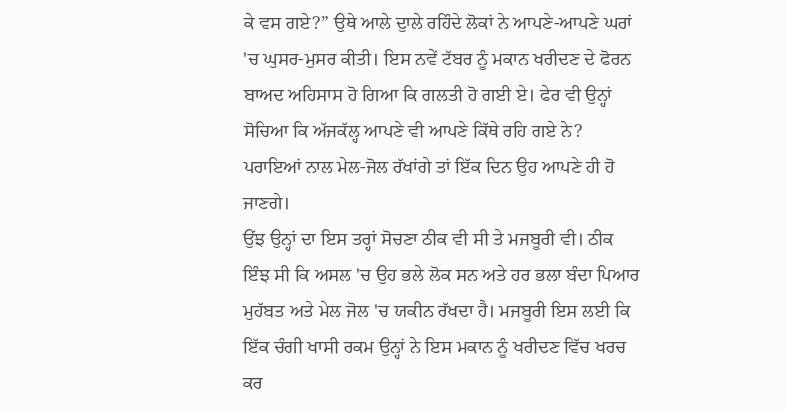ਕੇ ਵਸ ਗਏ?” ਉਥੇ ਆਲੇ ਦੁਾਲੇ ਰਹਿੰਦੇ ਲੋਕਾਂ ਨੇ ਆਪਣੇ-ਆਪਣੇ ਘਰਾਂ 'ਚ ਘੁਸਰ-ਮੁਸਰ ਕੀਤੀ। ਇਸ ਨਵੇਂ ਟੱਬਰ ਨੂੰ ਮਕਾਨ ਖਰੀਦਣ ਦੇ ਫੋਰਨ ਬਾਅਦ ਅਹਿਸਾਸ ਹੋ ਗਿਆ ਕਿ ਗਲਤੀ ਹੋ ਗਈ ਏ। ਫੇਰ ਵੀ ਉਨ੍ਹਾਂ ਸੋਚਿਆ ਕਿ ਅੱਜਕੱਲ੍ਹ ਆਪਣੇ ਵੀ ਆਪਣੇ ਕਿੱਥੇ ਰਹਿ ਗਏ ਨੇ? ਪਰਾਇਆਂ ਨਾਲ ਮੇਲ-ਜੋਲ ਰੱਖਾਂਗੇ ਤਾਂ ਇੱਕ ਦਿਨ ਉਹ ਆਪਣੇ ਹੀ ਹੋ ਜਾਣਗੇ।
ਉਂਝ ਉਨ੍ਹਾਂ ਦਾ ਇਸ ਤਰ੍ਹਾਂ ਸੋਚਣਾ ਠੀਕ ਵੀ ਸੀ ਤੇ ਮਜਬੂਰੀ ਵੀ। ਠੀਕ ਇੰਝ ਸੀ ਕਿ ਅਸਲ 'ਚ ਉਹ ਭਲੇ ਲੋਕ ਸਨ ਅਤੇ ਹਰ ਭਲਾ ਬੰਦਾ ਪਿਆਰ ਮੁਹੱਬਤ ਅਤੇ ਮੇਲ ਜੋਲ 'ਚ ਯਕੀਨ ਰੱਖਦਾ ਹੈ। ਮਜਬੂਰੀ ਇਸ ਲਈ ਕਿ ਇੱਕ ਚੰਗੀ ਖਾਸੀ ਰਕਮ ਉਨ੍ਹਾਂ ਨੇ ਇਸ ਮਕਾਨ ਨੂੰ ਖਰੀਦਣ ਵਿੱਚ ਖਰਚ ਕਰ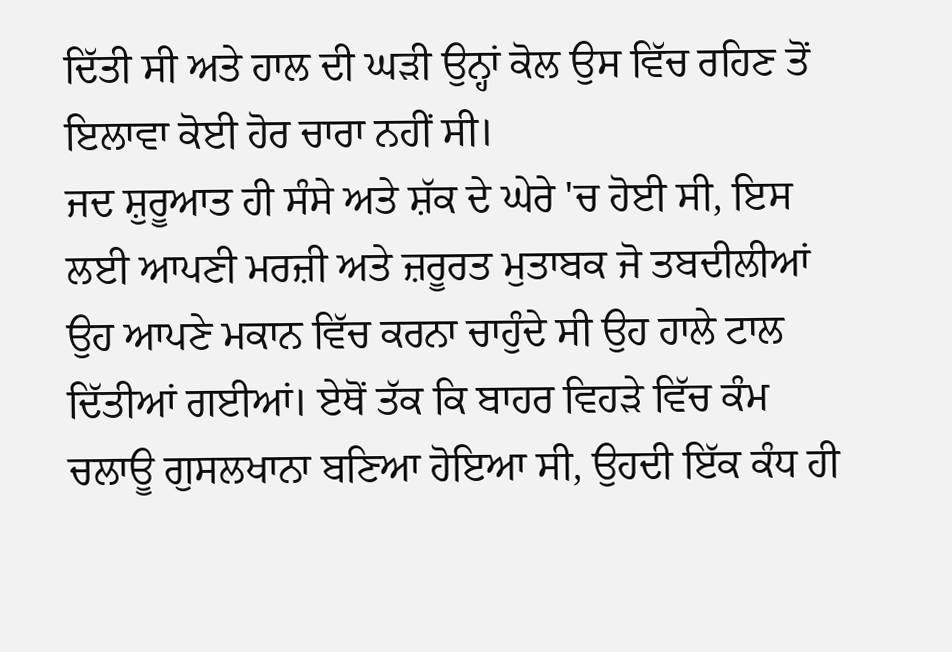ਦਿੱਤੀ ਸੀ ਅਤੇ ਹਾਲ ਦੀ ਘੜੀ ਉਨ੍ਹਾਂ ਕੋਲ ਉਸ ਵਿੱਚ ਰਹਿਣ ਤੋਂ ਇਲਾਵਾ ਕੋਈ ਹੋਰ ਚਾਰਾ ਨਹੀਂ ਸੀ।
ਜਦ ਸ਼ੁਰੂਆਤ ਹੀ ਸੰਸੇ ਅਤੇ ਸ਼ੱਕ ਦੇ ਘੇਰੇ 'ਚ ਹੋਈ ਸੀ, ਇਸ ਲਈ ਆਪਣੀ ਮਰਜ਼ੀ ਅਤੇ ਜ਼ਰੂਰਤ ਮੁਤਾਬਕ ਜੋ ਤਬਦੀਲੀਆਂ ਉਹ ਆਪਣੇ ਮਕਾਨ ਵਿੱਚ ਕਰਨਾ ਚਾਹੁੰਦੇ ਸੀ ਉਹ ਹਾਲੇ ਟਾਲ ਦਿੱਤੀਆਂ ਗਈਆਂ। ਏਥੋਂ ਤੱਕ ਕਿ ਬਾਹਰ ਵਿਹੜੇ ਵਿੱਚ ਕੰਮ ਚਲਾਊ ਗੁਸਲਖਾਨਾ ਬਣਿਆ ਹੋਇਆ ਸੀ, ਉਹਦੀ ਇੱਕ ਕੰਧ ਹੀ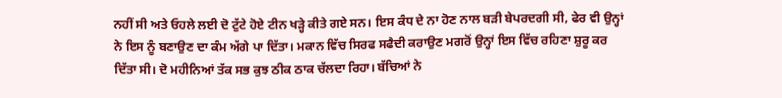ਨਹੀਂ ਸੀ ਅਤੇ ਓਹਲੇ ਲਈ ਦੋ ਟੁੱਟੇ ਹੋਏ ਟੀਨ ਖੜ੍ਹੇ ਕੀਤੇ ਗਏ ਸਨ। ਇਸ ਕੰਧ ਦੇ ਨਾ ਹੋਣ ਨਾਲ ਬੜੀ ਬੇਪਰਦਗੀ ਸੀ, ਫੇਰ ਵੀ ਉਨ੍ਹਾਂ ਨੇ ਇਸ ਨੂੰ ਬਣਾਉਣ ਦਾ ਕੰਮ ਅੱਗੇ ਪਾ ਦਿੱਤਾ। ਮਕਾਨ ਵਿੱਚ ਸਿਰਫ ਸਫੈਦੀ ਕਰਾਉਣ ਮਗਰੋਂ ਉਨ੍ਹਾਂ ਇਸ ਵਿੱਚ ਰਹਿਣਾ ਸ਼ੁਰੂ ਕਰ ਦਿੱਤਾ ਸੀ। ਦੋ ਮਹੀਨਿਆਂ ਤੱਕ ਸਭ ਕੁਝ ਠੀਕ ਠਾਕ ਚੱਲਦਾ ਰਿਹਾ। ਬੱਚਿਆਂ ਨੇ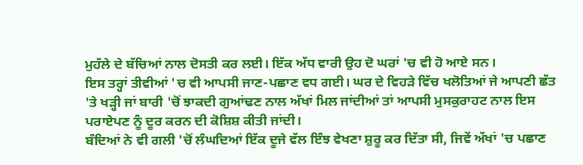ਮੁਹੱਲੇ ਦੇ ਬੱਚਿਆਂ ਨਾਲ ਦੋਸਤੀ ਕਰ ਲਈ। ਇੱਕ ਅੱਧ ਵਾਰੀ ਉਹ ਦੋ ਘਰਾਂ 'ਚ ਵੀ ਹੋ ਆਏ ਸਨ।
ਇਸ ਤਰ੍ਹਾਂ ਤੀਵੀਆਂ 'ਚ ਵੀ ਆਪਸੀ ਜਾਣ-ਪਛਾਣ ਵਧ ਗਈ। ਘਰ ਦੇ ਵਿਹੜੇ ਵਿੱਚ ਖਲੋਤਿਆਂ ਜੇ ਆਪਣੀ ਛੱਤ 'ਤੇ ਖੜ੍ਹੀ ਜਾਂ ਬਾਰੀ 'ਚੋਂ ਝਾਕਦੀ ਗੁਆਂਢਣ ਨਾਲ ਅੱਖਾਂ ਮਿਲ ਜਾਂਦੀਆਂ ਤਾਂ ਆਪਸੀ ਮੁਸਕੁਰਾਹਟ ਨਾਲ ਇਸ ਪਰਾਏਪਣ ਨੂੰ ਦੂਰ ਕਰਨ ਦੀ ਕੋਸ਼ਿਸ਼ ਕੀਤੀ ਜਾਂਦੀ।
ਬੰਦਿਆਂ ਨੇ ਵੀ ਗਲੀ 'ਚੋਂ ਲੰਘਦਿਆਂ ਇੱਕ ਦੂਜੇ ਵੱਲ ਇੰਝ ਵੇਖਣਾ ਸ਼ੁਰੂ ਕਰ ਦਿੱਤਾ ਸੀ, ਜਿਵੇਂ ਅੱਖਾਂ 'ਚ ਪਛਾਣ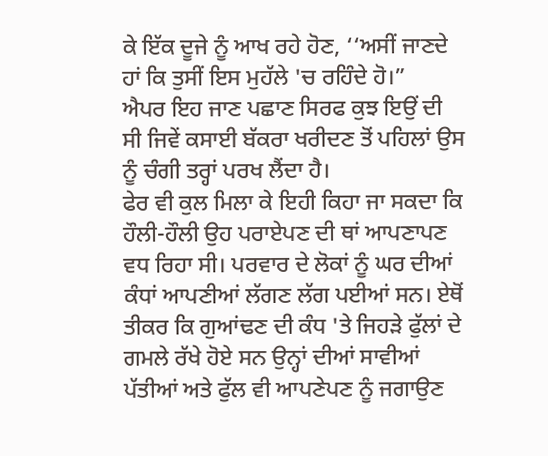ਕੇ ਇੱਕ ਦੂਜੇ ਨੂੰ ਆਖ ਰਹੇ ਹੋਣ, ‘‘ਅਸੀਂ ਜਾਣਦੇ ਹਾਂ ਕਿ ਤੁਸੀਂ ਇਸ ਮੁਹੱਲੇ 'ਚ ਰਹਿੰਦੇ ਹੋ।”
ਐਪਰ ਇਹ ਜਾਣ ਪਛਾਣ ਸਿਰਫ ਕੁਝ ਇਉਂ ਦੀ ਸੀ ਜਿਵੇਂ ਕਸਾਈ ਬੱਕਰਾ ਖਰੀਦਣ ਤੋਂ ਪਹਿਲਾਂ ਉਸ ਨੂੰ ਚੰਗੀ ਤਰ੍ਹਾਂ ਪਰਖ ਲੈਂਦਾ ਹੈ।
ਫੇਰ ਵੀ ਕੁਲ ਮਿਲਾ ਕੇ ਇਹੀ ਕਿਹਾ ਜਾ ਸਕਦਾ ਕਿ ਹੌਲੀ-ਹੌਲੀ ਉਹ ਪਰਾਏਪਣ ਦੀ ਥਾਂ ਆਪਣਾਪਣ ਵਧ ਰਿਹਾ ਸੀ। ਪਰਵਾਰ ਦੇ ਲੋਕਾਂ ਨੂੰ ਘਰ ਦੀਆਂ ਕੰਧਾਂ ਆਪਣੀਆਂ ਲੱਗਣ ਲੱਗ ਪਈਆਂ ਸਨ। ਏਥੋਂ ਤੀਕਰ ਕਿ ਗੁਆਂਢਣ ਦੀ ਕੰਧ 'ਤੇ ਜਿਹੜੇ ਫੁੱਲਾਂ ਦੇ ਗਮਲੇ ਰੱਖੇ ਹੋਏ ਸਨ ਉਨ੍ਹਾਂ ਦੀਆਂ ਸਾਵੀਆਂ ਪੱਤੀਆਂ ਅਤੇ ਫੁੱਲ ਵੀ ਆਪਣੇਪਣ ਨੂੰ ਜਗਾਉਣ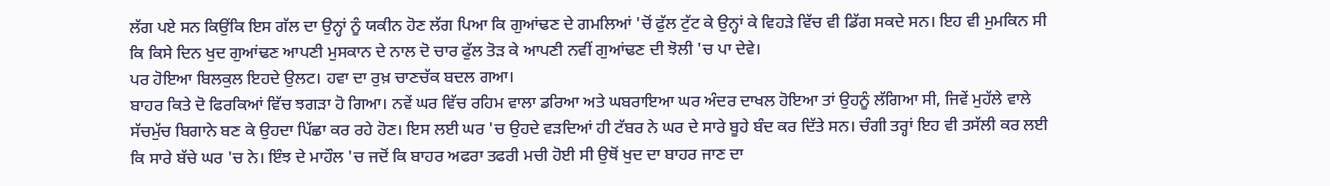ਲੱਗ ਪਏ ਸਨ ਕਿਉਂਕਿ ਇਸ ਗੱਲ ਦਾ ਉਨ੍ਹਾਂ ਨੂੰ ਯਕੀਨ ਹੋਣ ਲੱਗ ਪਿਆ ਕਿ ਗੁਆਂਢਣ ਦੇ ਗਮਲਿਆਂ 'ਚੋਂ ਫੁੱਲ ਟੁੱਟ ਕੇ ਉਨ੍ਹਾਂ ਕੇ ਵਿਹੜੇ ਵਿੱਚ ਵੀ ਡਿੱਗ ਸਕਦੇ ਸਨ। ਇਹ ਵੀ ਮੁਮਕਿਨ ਸੀ ਕਿ ਕਿਸੇ ਦਿਨ ਖੁਦ ਗੁਆਂਢਣ ਆਪਣੀ ਮੁਸਕਾਨ ਦੇ ਨਾਲ ਦੋ ਚਾਰ ਫੁੱਲ ਤੋੜ ਕੇ ਆਪਣੀ ਨਵੀਂ ਗੁਆਂਢਣ ਦੀ ਝੋਲੀ 'ਚ ਪਾ ਦੇਵੇ।
ਪਰ ਹੋਇਆ ਬਿਲਕੁਲ ਇਹਦੇ ਉਲਟ। ਹਵਾ ਦਾ ਰੁਖ਼ ਚਾਣਚੱਕ ਬਦਲ ਗਆ।
ਬਾਹਰ ਕਿਤੇ ਦੋ ਫਿਰਕਿਆਂ ਵਿੱਚ ਝਗੜਾ ਹੋ ਗਿਆ। ਨਵੇਂ ਘਰ ਵਿੱਚ ਰਹਿਮ ਵਾਲਾ ਡਰਿਆ ਅਤੇ ਘਬਰਾਇਆ ਘਰ ਅੰਦਰ ਦਾਖਲ ਹੋਇਆ ਤਾਂ ਉਹਨੂੰ ਲੱਗਿਆ ਸੀ, ਜਿਵੇਂ ਮੁਹੱਲੇ ਵਾਲੇ ਸੱਚਮੁੱਚ ਬਿਗਾਨੇ ਬਣ ਕੇ ਉਹਦਾ ਪਿੱਛਾ ਕਰ ਰਹੇ ਹੋਣ। ਇਸ ਲਈ ਘਰ 'ਚ ਉਹਦੇ ਵੜਦਿਆਂ ਹੀ ਟੱਬਰ ਨੇ ਘਰ ਦੇ ਸਾਰੇ ਬੂਹੇ ਬੰਦ ਕਰ ਦਿੱਤੇ ਸਨ। ਚੰਗੀ ਤਰ੍ਹਾਂ ਇਹ ਵੀ ਤਸੱਲੀ ਕਰ ਲਈ ਕਿ ਸਾਰੇ ਬੱਚੇ ਘਰ 'ਚ ਨੇ। ਇੰਝ ਦੇ ਮਾਹੌਲ 'ਚ ਜਦੋਂ ਕਿ ਬਾਹਰ ਅਫਰਾ ਤਫਰੀ ਮਚੀ ਹੋਈ ਸੀ ਉਥੋਂ ਖੁਦ ਦਾ ਬਾਹਰ ਜਾਣ ਦਾ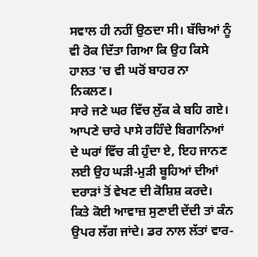ਸਵਾਲ ਹੀ ਨਹੀਂ ਉਠਦਾ ਸੀ। ਬੱਚਿਆਂ ਨੂੰ ਵੀ ਰੋਕ ਦਿੱਤਾ ਗਿਆ ਕਿ ਉਹ ਕਿਸੇ ਹਾਲਤ 'ਚ ਵੀ ਘਰੋਂ ਬਾਹਰ ਨਾ ਨਿਕਲਣ।
ਸਾਰੇ ਜਣੇ ਘਰ ਵਿੱਚ ਲੁੱਕ ਕੇ ਬਹਿ ਗਏ। ਆਪਣੇ ਚਾਰੇ ਪਾਸੇ ਰਹਿੰਦੇ ਬਿਗਾਨਿਆਂ ਦੇ ਘਰਾਂ ਵਿੱਚ ਕੀ ਹੁੰਦਾ ਏ, ਇਹ ਜਾਨਣ ਲਈ ਉਹ ਘੜੀ-ਮੁੜੀ ਬੂਹਿਆਂ ਦੀਆਂ ਦਰਾੜਾਂ ਤੋਂ ਵੇਖਣ ਦੀ ਕੋਸ਼ਿਸ਼ ਕਰਦੇ। ਕਿਤੇ ਕੋਈ ਆਵਾਜ਼ ਸੁਣਾਈ ਦੇਂਦੀ ਤਾਂ ਕੰਨ ਉਪਰ ਲੱਗ ਜਾਂਦੇ। ਡਰ ਨਾਲ ਲੱਤਾਂ ਵਾਰ-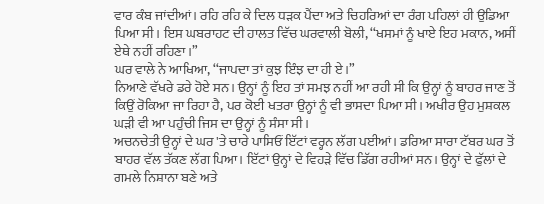ਵਾਰ ਕੰਬ ਜਾਂਦੀਆਂ। ਰਹਿ ਰਹਿ ਕੇ ਦਿਲ ਧੜਕ ਪੈਂਦਾ ਅਤੇ ਚਿਹਰਿਆਂ ਦਾ ਰੰਗ ਪਹਿਲਾਂ ਹੀ ਉਡਿਆ ਪਿਆ ਸੀ। ਇਸ ਘਬਰਾਹਟ ਦੀ ਹਾਲਤ ਵਿੱਚ ਘਰਵਾਲੀ ਬੋਲੀ, ‘‘ਖਸਮਾਂ ਨੂੰ ਖਾਏ ਇਹ ਮਕਾਨ, ਅਸੀਂ ਏਥੇ ਨਹੀਂ ਰਹਿਣਾ।”
ਘਰ ਵਾਲੇ ਨੇ ਆਖਿਆ, ‘‘ਜਾਪਦਾ ਤਾਂ ਕੁਝ ਇੰਝ ਦਾ ਹੀ ਏ।”
ਨਿਆਣੇ ਵੱਖਰੇ ਡਰੇ ਹੋਏ ਸਨ। ਉਨ੍ਹਾਂ ਨੂੰ ਇਹ ਤਾਂ ਸਮਝ ਨਹੀਂ ਆ ਰਹੀ ਸੀ ਕਿ ਉਨ੍ਹਾਂ ਨੂੰ ਬਾਹਰ ਜਾਣ ਤੋਂ ਕਿਉਂ ਰੋਕਿਆ ਜਾ ਰਿਹਾ ਹੈ, ਪਰ ਕੋਈ ਖਤਰਾ ਉਨ੍ਹਾਂ ਨੂੰ ਵੀ ਭਾਸਦਾ ਪਿਆ ਸੀ। ਅਖੀਰ ਉਹ ਮੁਸ਼ਕਲ ਘੜੀ ਵੀ ਆ ਪਹੁੰਚੀ ਜਿਸ ਦਾ ਉਨ੍ਹਾਂ ਨੂੰ ਸੰਸਾ ਸੀ।
ਅਚਨਚੇਤੀ ਉਨ੍ਹਾਂ ਦੇ ਘਰ 'ਤੇ ਚਾਰੇ ਪਾਸਿਓਂ ਇੱਟਾਂ ਵਰ੍ਹਨ ਲੱਗ ਪਈਆਂ। ਡਰਿਆ ਸਾਰਾ ਟੱਬਰ ਘਰ ਤੋਂ ਬਾਹਰ ਵੱਲ ਤੱਕਣ ਲੱਗ ਪਿਆ। ਇੱਟਾਂ ਉਨ੍ਹਾਂ ਦੇ ਵਿਹੜੇ ਵਿੱਚ ਡਿੱਗ ਰਹੀਆਂ ਸਨ। ਉਨ੍ਹਾਂ ਦੇ ਫੁੱਲਾਂ ਦੇ ਗਮਲੇ ਨਿਸ਼ਾਨਾ ਬਣੇ ਅਤੇ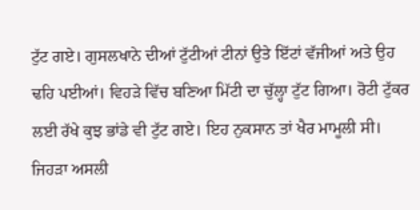ਟੁੱਟ ਗਏ। ਗੁਸਲਖਾਨੇ ਦੀਆਂ ਟੁੱਟੀਆਂ ਟੀਨਾਂ ਉਤੇ ਇੱਟਾਂ ਵੱਜੀਆਂ ਅਤੇ ਉਹ ਢਹਿ ਪਈਆਂ। ਵਿਹੜੇ ਵਿੱਚ ਬਣਿਆ ਮਿੱਟੀ ਦਾ ਚੁੱਲ੍ਹਾ ਟੁੱਟ ਗਿਆ। ਰੋਟੀ ਟੁੱਕਰ ਲਈ ਰੱਖੇ ਕੁਝ ਭਾਂਡੇ ਵੀ ਟੁੱਟ ਗਏ। ਇਹ ਨੁਕਸਾਨ ਤਾਂ ਖੈਰ ਮਾਮੂਲੀ ਸੀ। ਜਿਹੜਾ ਅਸਲੀ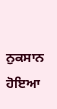ਨੁਕਸਾਨ ਹੋਇਆ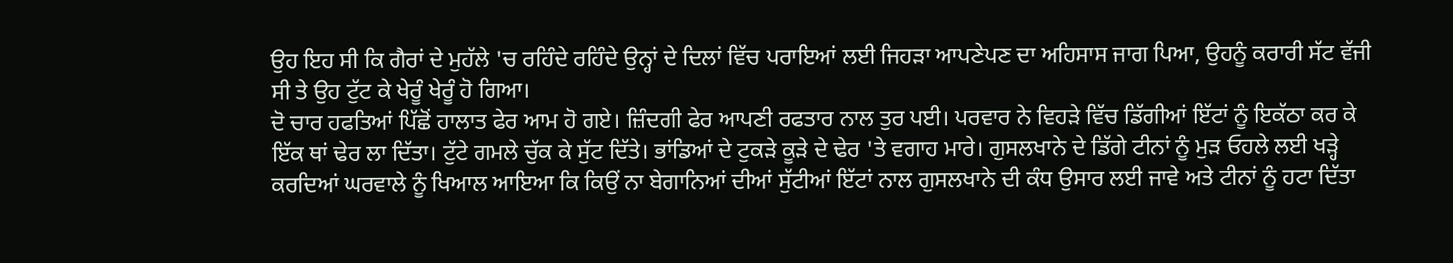ਉਹ ਇਹ ਸੀ ਕਿ ਗੈਰਾਂ ਦੇ ਮੁਹੱਲੇ 'ਚ ਰਹਿੰਦੇ ਰਹਿੰਦੇ ਉਨ੍ਹਾਂ ਦੇ ਦਿਲਾਂ ਵਿੱਚ ਪਰਾਇਆਂ ਲਈ ਜਿਹੜਾ ਆਪਣੇਪਣ ਦਾ ਅਹਿਸਾਸ ਜਾਗ ਪਿਆ, ਉਹਨੂੰ ਕਰਾਰੀ ਸੱਟ ਵੱਜੀ ਸੀ ਤੇ ਉਹ ਟੁੱਟ ਕੇ ਖੇਰੂੰ ਖੇਰੂੰ ਹੋ ਗਿਆ।
ਦੋ ਚਾਰ ਹਫਤਿਆਂ ਪਿੱਛੋਂ ਹਾਲਾਤ ਫੇਰ ਆਮ ਹੋ ਗਏ। ਜ਼ਿੰਦਗੀ ਫੇਰ ਆਪਣੀ ਰਫਤਾਰ ਨਾਲ ਤੁਰ ਪਈ। ਪਰਵਾਰ ਨੇ ਵਿਹੜੇ ਵਿੱਚ ਡਿੱਗੀਆਂ ਇੱਟਾਂ ਨੂੰ ਇਕੱਠਾ ਕਰ ਕੇ ਇੱਕ ਥਾਂ ਢੇਰ ਲਾ ਦਿੱਤਾ। ਟੁੱਟੇ ਗਮਲੇ ਚੁੱਕ ਕੇ ਸੁੱਟ ਦਿੱਤੇ। ਭਾਂਡਿਆਂ ਦੇ ਟੁਕੜੇ ਕੂੜੇ ਦੇ ਢੇਰ 'ਤੇ ਵਗਾਹ ਮਾਰੇ। ਗੁਸਲਖਾਨੇ ਦੇ ਡਿੱਗੇ ਟੀਨਾਂ ਨੂੰ ਮੁੜ ਓਹਲੇ ਲਈ ਖੜ੍ਹੇ ਕਰਦਿਆਂ ਘਰਵਾਲੇ ਨੂੰ ਖਿਆਲ ਆਇਆ ਕਿ ਕਿਉਂ ਨਾ ਬੇਗਾਨਿਆਂ ਦੀਆਂ ਸੁੱਟੀਆਂ ਇੱਟਾਂ ਨਾਲ ਗੁਸਲਖਾਨੇ ਦੀ ਕੰਧ ਉਸਾਰ ਲਈ ਜਾਵੇ ਅਤੇ ਟੀਨਾਂ ਨੂੰ ਹਟਾ ਦਿੱਤਾ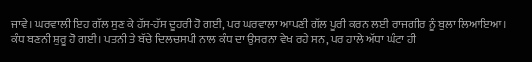ਜਾਵੇ। ਘਰਵਾਲੀ ਇਹ ਗੱਲ ਸੁਣ ਕੇ ਹੱਸ-ਹੱਸ ਦੂਹਰੀ ਹੋ ਗਈ, ਪਰ ਘਰਵਾਲਾ ਆਪਣੀ ਗੱਲ ਪੂਰੀ ਕਰਨ ਲਈ ਰਾਜਗੀਰ ਨੂੰ ਬੁਲਾ ਲਿਆਇਆ।
ਕੰਧ ਬਣਨੀ ਸ਼ੁਰੂ ਹੋ ਗਈ। ਪਤਨੀ ਤੇ ਬੱਚੇ ਦਿਲਚਸਪੀ ਨਾਲ ਕੰਧ ਦਾ ਉਸਰਨਾ ਵੇਖ ਰਹੇ ਸਨ, ਪਰ ਹਾਲੇ ਅੱਧਾ ਘੰਟਾ ਹੀ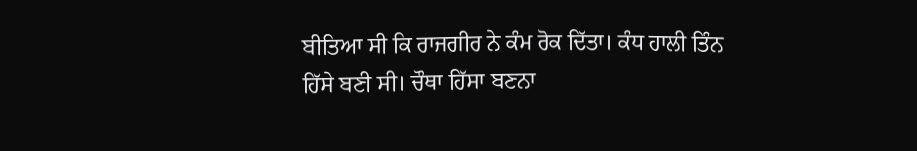ਬੀਤਿਆ ਸੀ ਕਿ ਰਾਜਗੀਰ ਨੇ ਕੰਮ ਰੋਕ ਦਿੱਤਾ। ਕੰਧ ਹਾਲੀ ਤਿੰਨ ਹਿੱਸੇ ਬਣੀ ਸੀ। ਚੌਥਾ ਹਿੱਸਾ ਬਣਨਾ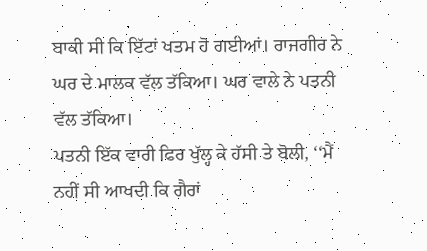ਬਾਕੀ ਸੀ ਕਿ ਇੱਟਾਂ ਖਤਮ ਹੋ ਗਈਆਂ। ਰਾਜਗੀਰ ਨੇ ਘਰ ਦੇ ਮਾਲਕ ਵੱਲ ਤੱਕਿਆ। ਘਰ ਵਾਲੇ ਨੇ ਪਤਨੀ ਵੱਲ ਤੱਕਿਆ।
ਪਤਨੀ ਇੱਕ ਵਾਰੀ ਫਿਰ ਖੁੱਲ੍ਹ ਕੇ ਹੱਸੀ ਤੇ ਬੋਲੀ, ‘‘ਮੈਂ ਨਹੀਂ ਸੀ ਆਖਦੀ ਕਿ ਗੈਰਾਂ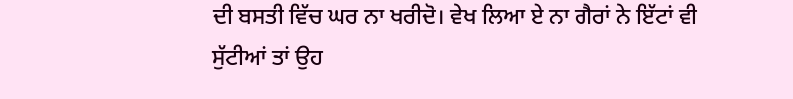ਦੀ ਬਸਤੀ ਵਿੱਚ ਘਰ ਨਾ ਖਰੀਦੋ। ਵੇਖ ਲਿਆ ਏ ਨਾ ਗੈਰਾਂ ਨੇ ਇੱਟਾਂ ਵੀ ਸੁੱਟੀਆਂ ਤਾਂ ਉਹ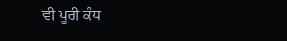ਵੀ ਪੂਰੀ ਕੰਧ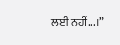ਲਈ ਨਹੀਂ...।”